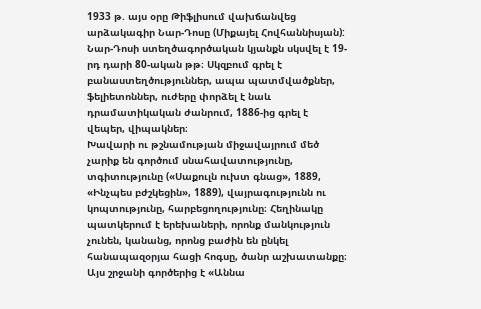1933 թ. այս օրը Թիֆլիսում վախճանվեց արձակագիր Նար-Դոսը (Միքայել Հովհաննիսյան):
Նար-Դոսի ստեղծագործական կյանքն սկսվել է 19-րդ դարի 80-ական թթ։ Սկզբում գրել է բանաստեղծություններ, ապա պատմվածքներ, ֆելիետոններ, ուժերը փորձել է նաև դրամատիկական ժանրում, 1886-ից գրել է վեպեր, վիպակներ։
Խավարի ու թշնամության միջավայրում մեծ չարիք են գործում սնահավատությունը, տգիտությունը («Սաքուլն ուխտ գնաց», 1889, «Ինչպես բժշկեցին», 1889), վայրագությունն ու կոպտությունը, հարբեցողությունը։ Հեղինակը պատկերում է երեխաների, որոնք մանկություն չունեն, կանանց, որոնց բաժին են ընկել հանապազօրյա հացի հոգսը, ծանր աշխատանքը։ Այս շրջանի գործերից է «Աննա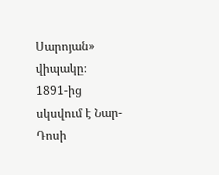Սարոյան» վիպակը։
1891-ից սկսվում է Նար-Դոսի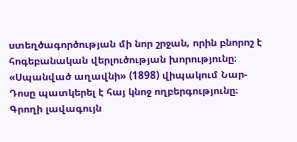ստեղծագործության մի նոր շրջան, որին բնորոշ է հոգեբանական վերլուծության խորությունը։ «Սպանված աղավնի» (1898) վիպակում Նար-Դոսը պատկերել է հայ կնոջ ողբերգությունը։ Գրողի լավագույն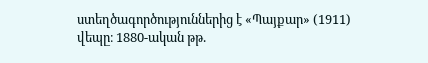ստեղծագործություններից է «Պայքար» (1911) վեպը։ 1880-ական թթ.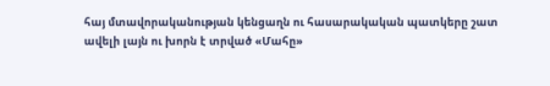հայ մտավորականության կենցաղն ու հասարակական պատկերը շատ ավելի լայն ու խորն է տրված «Մահը»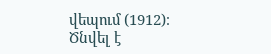վեպում (1912)։
Ծնվել է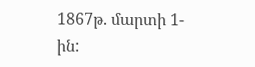1867թ. մարտի 1-ին: